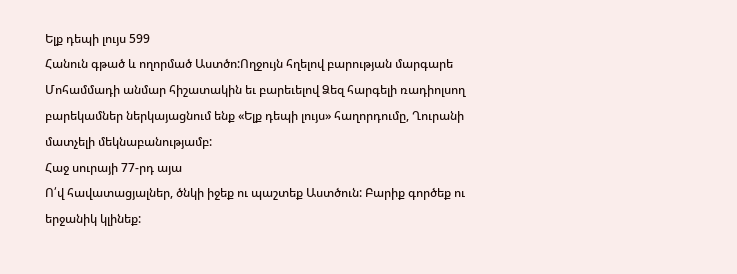Ելք դեպի լույս 599
Հանուն գթած և ողորմած Աստծո:Ողջույն հղելով բարության մարգարե Մոհամմադի անմար հիշատակին եւ բարեւելով Ձեզ հարգելի ռադիոլսող բարեկամներ ներկայացնում ենք «Ելք դեպի լույս» հաղորդումը, Ղուրանի մատչելի մեկնաբանությամբ:
Հաջ սուրայի 77-րդ այա
Ո՛վ հավատացյալներ, ծնկի իջեք ու պաշտեք Աստծուն: Բարիք գործեք ու երջանիկ կլինեք: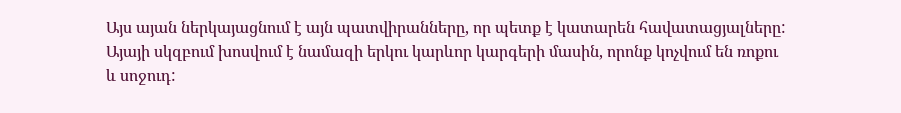Այս այան ներկայացնում է այն պատվիրանները, որ պետք է կատարեն հավատացյալները: Այայի սկզբում խոսվում է նամազի երկու կարևոր կարգերի մասին, որոնք կոչվում են ռոքու և սոջուդ: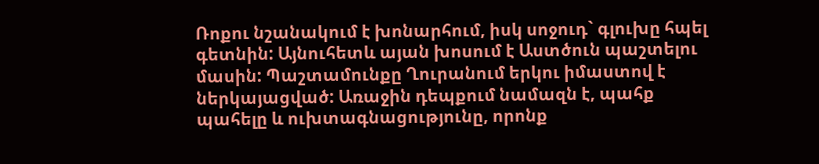Ռոքու նշանակում է խոնարհում, իսկ սոջուդ` գլուխը հպել գետնին: Այնուհետև այան խոսում է Աստծուն պաշտելու մասին: Պաշտամունքը Ղուրանում երկու իմաստով է ներկայացված: Առաջին դեպքում նամազն է, պահք պահելը և ուխտագնացությունը, որոնք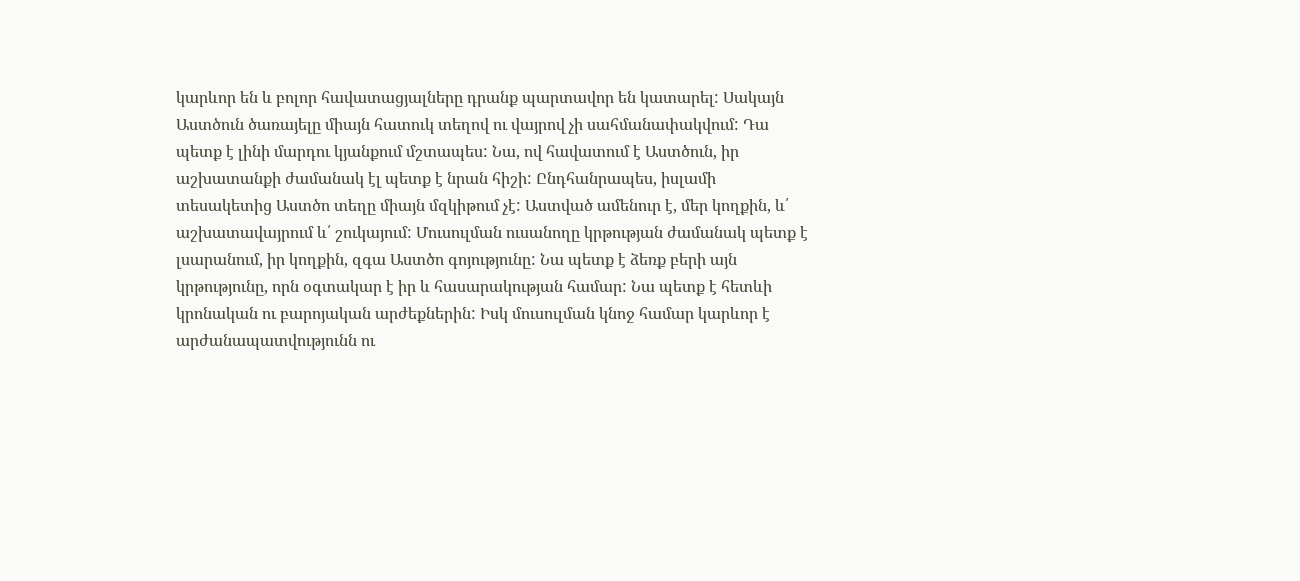կարևոր են և բոլոր հավատացյալները դրանք պարտավոր են կատարել: Սակայն Աստծուն ծառայելը միայն հատուկ տեղով ու վայրով չի սահմանափակվում: Դա պետք է լինի մարդու կյանքում մշտապես: Նա, ով հավատում է Աստծուն, իր աշխատանքի ժամանակ էլ պետք է նրան հիշի: Ընդհանրապես, իսլամի տեսակետից Աստծո տեղը միայն մզկիթում չէ: Աստված ամենուր է, մեր կողքին, և՛ աշխատավայրում և՛ շուկայում: Մուսուլման ուսանողը կրթության ժամանակ պետք է լսարանում, իր կողքին, զգա Աստծո գոյությունը: Նա պետք է ձեռք բերի այն կրթությունը, որն օգտակար է իր և հասարակության համար: Նա պետք է հետևի կրոնական ու բարոյական արժեքներին: Իսկ մուսուլման կնոջ համար կարևոր է արժանապատվությունն ու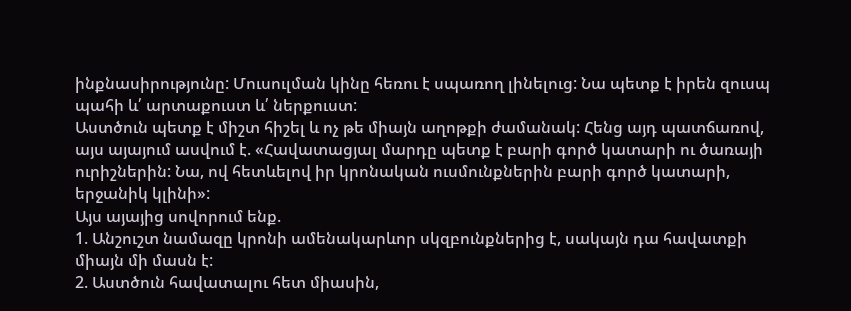ինքնասիրությունը: Մուսուլման կինը հեռու է սպառող լինելուց: Նա պետք է իրեն զուսպ պահի և՛ արտաքուստ և՛ ներքուստ:
Աստծուն պետք է միշտ հիշել և ոչ թե միայն աղոթքի ժամանակ: Հենց այդ պատճառով, այս այայում ասվում է. «Հավատացյալ մարդը պետք է բարի գործ կատարի ու ծառայի ուրիշներին: Նա, ով հետևելով իր կրոնական ուսմունքներին բարի գործ կատարի, երջանիկ կլինի»:
Այս այայից սովորում ենք.
1. Անշուշտ նամազը կրոնի ամենակարևոր սկզբունքներից է, սակայն դա հավատքի միայն մի մասն է:
2. Աստծուն հավատալու հետ միասին,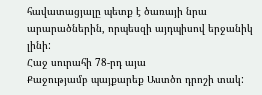հավատացյալը պետք է ծառայի նրա արարածներին, որպեսզի այդպիսով երջանիկ լինի:
Հաջ սուրահի 78-րդ այա
Քաջությամբ պայքարեք Աստծո դրոշի տակ: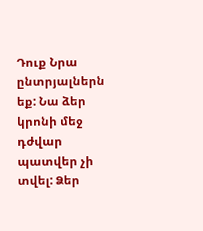Դուք Նրա ընտրյալներն եք: Նա ձեր կրոնի մեջ դժվար պատվեր չի տվել: Ձեր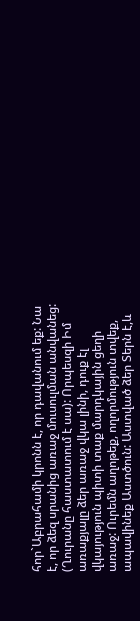հոր`Աբրահամի կրոնն է, որ դավանում եք: Նա է, որ ձեզ սրանից առաջ մուսուլման անվանեց: (Ղուրանը հաստատում է սա): Որպեսզի Իմ առաքյալը ձեր առաջ վկա լինի, դուք էլ վկայություն պիտի տաք մարդկային ցեղի առաջ: Ուրեմն աղոթեք, ողորմություն տվեք, ապավինեք Աստծուն: Աստված ձեր Տերն է,և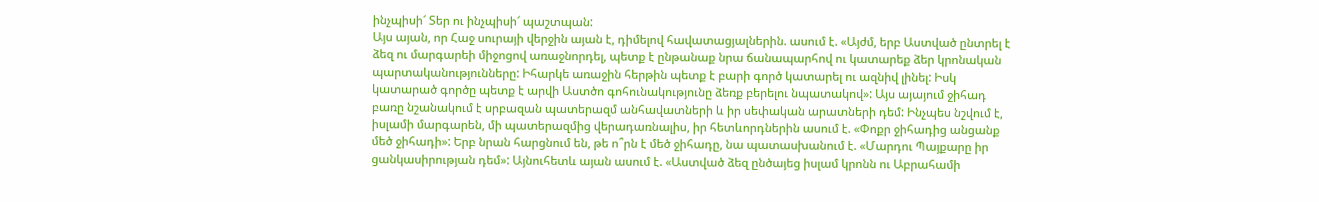ինչպիսի՜ Տեր ու ինչպիսի՜ պաշտպան:
Այս այան, որ Հաջ սուրայի վերջին այան է, դիմելով հավատացյալներին. ասում է. «Այժմ, երբ Աստված ընտրել է ձեզ ու մարգարեի միջոցով առաջնորդել, պետք է ընթանաք նրա ճանապարհով ու կատարեք ձեր կրոնական պարտականությունները: Իհարկե առաջին հերթին պետք է բարի գործ կատարել ու ազնիվ լինել: Իսկ կատարած գործը պետք է արվի Աստծո գոհունակությունը ձեռք բերելու նպատակով»: Այս այայում ջիհադ բառը նշանակում է սրբազան պատերազմ անհավատների և իր սեփական արատների դեմ: Ինչպես նշվում է, իսլամի մարգարեն, մի պատերազմից վերադառնալիս, իր հետևորդներին ասում է. «Փոքր ջիհադից անցանք մեծ ջիհադի»: Երբ նրան հարցնում են, թե ո՞րն է մեծ ջիհադը, նա պատասխանում է. «Մարդու Պայքարը իր ցանկասիրության դեմ»: Այնուհետև այան ասում է. «Աստված ձեզ ընծայեց իսլամ կրոնն ու Աբրահամի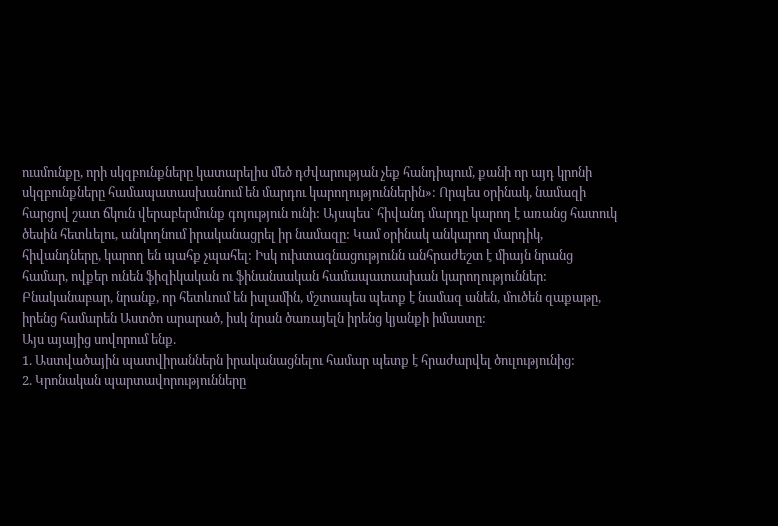ուսմունքը, որի սկզբունքները կատարելիս մեծ դժվարության չեք հանդիպում, քանի որ այդ կրոնի սկզբունքները համապատասխանում են մարդու կարողություններին»: Որպես օրինակ, նամազի հարցով շատ ճկուն վերաբերմունք գոյություն ունի: Այսպես` հիվանդ մարդը կարող է առանց հատուկ ծեսին հետևելու, անկողնում իրականացրել իր նամազը: Կամ օրինակ անկարող մարդիկ, հիվանդները, կարող են պահք չպահել: Իսկ ուխտագնացությունն անհրաժեշտ է միայն նրանց համար, ովքեր ունեն ֆիզիկական ու ֆինանսական համապատասխան կարողություններ: Բնականաբար, նրանք, որ հետևում են իսլամին, մշտապես պետք է նամազ անեն, մուծեն զաքաթը, իրենց համարեն Աստծո արարած, իսկ նրան ծառայելն իրենց կյանքի իմաստը:
Այս այայից սովորում ենք.
1. Աստվածային պատվիրաններն իրականացնելու համար պետք է հրաժարվել ծուլությունից:
2. Կրոնական պարտավորությունները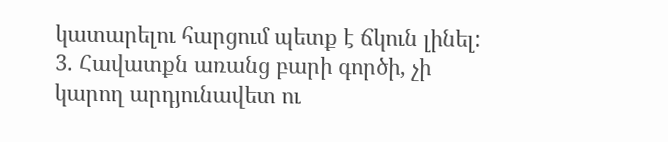կատարելու հարցում պետք է ճկուն լինել:
3. Հավատքն առանց բարի գործի, չի կարող արդյունավետ ու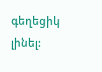գեղեցիկ լինել: